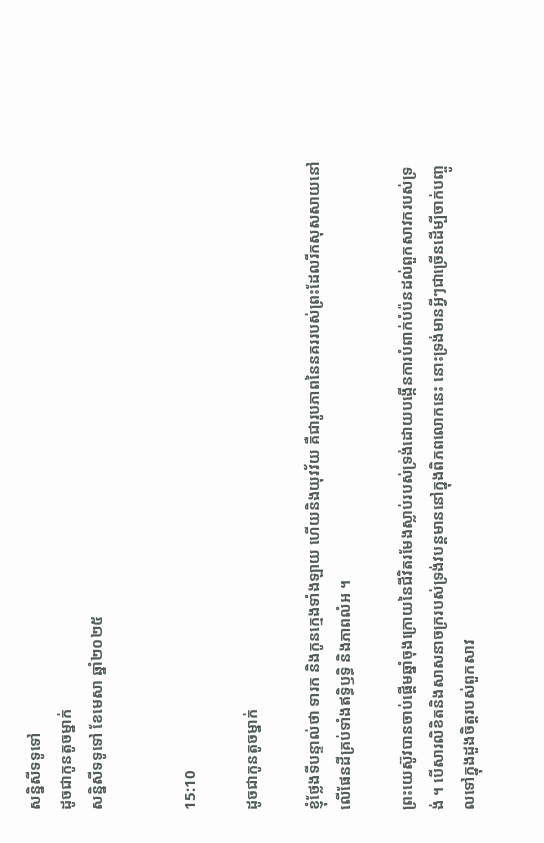សន្និសីទទូទៅ
ដូចជាកូនតូចម្នាក់
សន្និសីទទូទៅ ខែមេសា ឆ្នាំ២០២៥


15:10

ដូចជាកូនតូចម្នាក់

ខ្ញុំថ្លែងទីបន្ទាល់ថា ទារក និងកូនក្មេងទាំងឡាយ ហើយនិងយុវវ័យ គឺជារូបភាពនៃនគររបស់ព្រះដែលរីកសុសសាយនៅលើផែនដីគ្រប់ទាំងឥទ្ធិឫទ្ធិ និងភាពលំអ ។

ព្រះយេស៊ូវបានចាប់ផ្ដើមឆ្នាំចុងក្រោយនៃជីវិតរមែងស្លាប់របស់ទ្រង់ដោយបង្កើនការបំពាក់បំប៉នដល់ពួកសាវករបស់ទ្រង់ ។ បើសារលិខិតនិងសាសនាចក្ររបស់ទ្រង់វបន្ដមាននៅក្នុងពិភពលោកនេះ នោះទ្រង់មានអ្វីៗជាច្រើនដើម្បីចាក់បញ្ចូលទៅក្នុងដួងចិត្តរបស់ពួកសាវ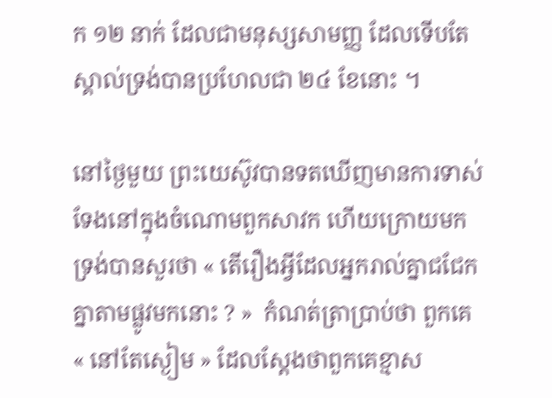ក ១២ នាក់ ដែលជាមនុស្សសាមញ្ញ ដែលទើបតែស្គាល់ទ្រង់បានប្រហែលជា ២៤ ខែនោះ ។

នៅថ្ងៃមួយ ព្រះយេស៊ូវបានទតឃើញមានការទាស់ទែងនៅក្នុងចំណោមពួកសាវក ហើយក្រោយមកទ្រង់បានសួរថា « តើរឿងអ្វីដែលអ្នករាល់គ្នាជជែកគ្នាតាមផ្លូវមកនោះ ? »  កំណត់ត្រាប្រាប់ថា ពួកគេ « នៅតែស្ងៀម » ដែលស្ដែងថាពួកគេខ្មាស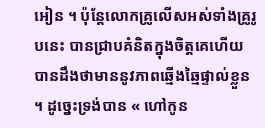អៀន ។ ប៉ុន្តែលោកគ្រូលើសអស់ទាំងគ្រូរូបនេះ បានជ្រាបគំនិតក្នុងចិត្តគេហើយបានដឹងថាមាននូវភាពឆ្មើងឆ្មៃផ្ទាល់ខ្លួន ។ ដូច្នេះទ្រង់បាន « ហៅកូន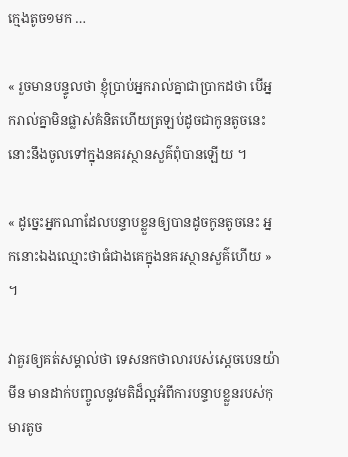ក្មេងតូច១មក …

« រួចមានបន្ទូលថា ខ្ញុំប្រាប់អ្នករាល់គ្នាជាប្រាកដថា បើអ្នករាល់គ្នាមិនផ្លាស់គំនិតហើយត្រឡប់ដូចជាកូនតូចនេះ នោះនឹងចូលទៅក្នុងនគរស្ថានសួគ៌ពុំបានឡើយ ។

« ដូច្នេះអ្នកណាដែលបន្ទាបខ្លួនឲ្យបានដូចកូនតូចនេះ អ្នកនោះឯងឈ្មោះថាធំជាងគេក្នុងនគរស្ថានសួគ៌ហើយ » ។

វាគួរឲ្យគត់សម្គាល់ថា ទេសនកថាលារបស់ស្ដេចបេនយ៉ាមីន មានដាក់បញ្ចូលនូវមតិដ៏ល្អអំពីការបន្ទាបខ្លួនរបស់កុមារតូច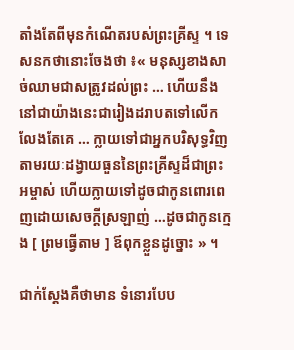តាំងតែពីមុនកំណើតរបស់ព្រះគ្រីស្ទ ។ ទេសនកថានោះចែងថា ៖« មនុស្សខាងសាច់ឈាមជាសត្រូវដល់ព្រះ … ហើយនឹងនៅជាយ៉ាងនេះជារៀងដរាបតទៅលើកលែងតែគេ … ក្លាយទៅជាអ្នកបរិសុទ្ធវិញ តាមរយៈដង្វាយធួននៃព្រះគ្រីស្ទដ៏ជាព្រះអម្ចាស់ ហើយក្លាយទៅដូចជាកូនពោរពេញដោយសេចក្ដីស្រឡាញ់ …ដូចជាកូនក្មេង [ ព្រមធ្វើតាម ] ឪពុកខ្លួនដូច្នោះ » ។

ជាក់ស្ដែងគឺថាមាន ទំនោរបែប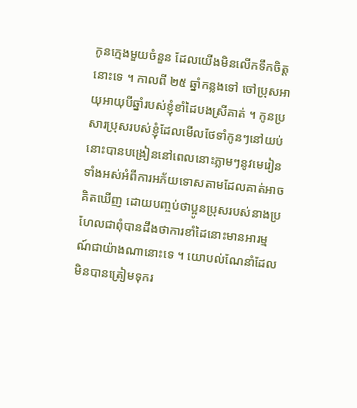កូនក្មេងមួយចំនួន ដែលយើងមិនលើកទឹកចិត្តនោះទេ ។ កាលពី ២៥ ឆ្នាំកន្លងទៅ ចៅប្រុសអាយុអាយុបីឆ្នាំរបស់ខ្ញុំខាំដៃបងស្រីគាត់ ។ កូនប្រសារប្រុសរបស់ខ្ញុំដែលមើលថែទាំកូនៗនៅយប់នោះបានបង្រៀននៅពេលនោះភ្លាមៗនូវមេរៀនទាំងអស់អំពីការអភ័យទោសតាមដែលគាត់អាចគិតឃើញ ដោយបញ្ចប់ថាប្អូនប្រុសរបស់នាងប្រហែលជាពុំបានដឹងថាការខាំដៃនោះមានអារម្មណ៍ជាយ៉ាងណានោះទេ ។ យោបល់ណែនាំដែលមិនបានត្រៀមទុករ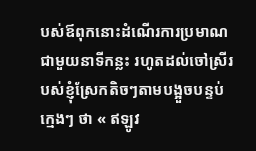បស់ឪពុកនោះដំណើរការប្រមាណជាមួយនាទីកន្លះ រហូតដល់ចៅស្រីរបស់ខ្ញុំស្រែកតិចៗតាមបង្អួចបន្ទប់ក្មេងៗ ថា « ឥឡូវ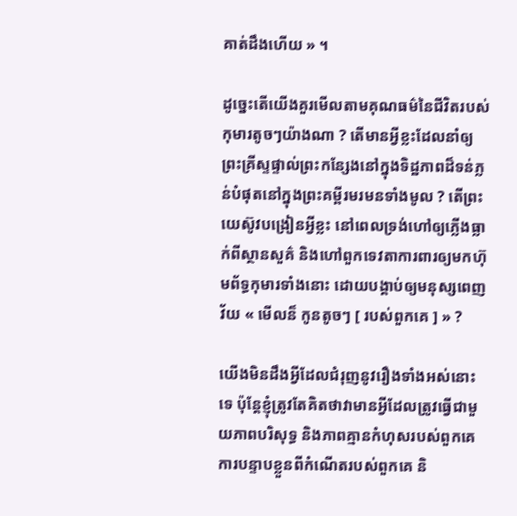គាត់ដឹងហើយ » ។

ដូច្នេះតើយើងគួរមើលតាមគុណធម៌នៃជីវិតរបស់កុមារតូចៗយ៉ាងណា ? តើមានអ្វីខ្លះដែលនាំឲ្យព្រះគ្រីស្ទផ្ទាល់ព្រះកន្សែងនៅក្នុងទិដ្ឋភាពដ៏ទន់ភ្លន់បំផុតនៅក្នុងព្រះគម្ពីរមរមនទាំងមូល ? តើព្រះយេស៊ូវបង្រៀនអ្វីខ្លះ នៅពេលទ្រង់ហៅឲ្យភ្លើងធ្លាក់ពីស្ថានសួគ៌ និងហៅពួកទេវតាការពារឲ្យមកហ៊ុមព័ទ្ធកុមារទាំងនោះ ដោយបង្គាប់ឲ្យមនុស្សពេញវ័យ « មើលន៏ កូនតូចៗ [ របស់ពួកគេ ] » ?

យើងមិនដឹងអ្វីដែលជំរុញនូវរឿងទាំងអស់នោះទេ ប៉ុន្តែខ្ញុំត្រូវតែគិតថាវាមានអ្វីដែលត្រូវធ្វើជាមួយភាពបរិសុទ្ធ និងភាពគ្មានកំហុសរបស់ពួកគេ ការបន្ទាបខ្លួនពីកំណើតរបស់ពួកគេ និ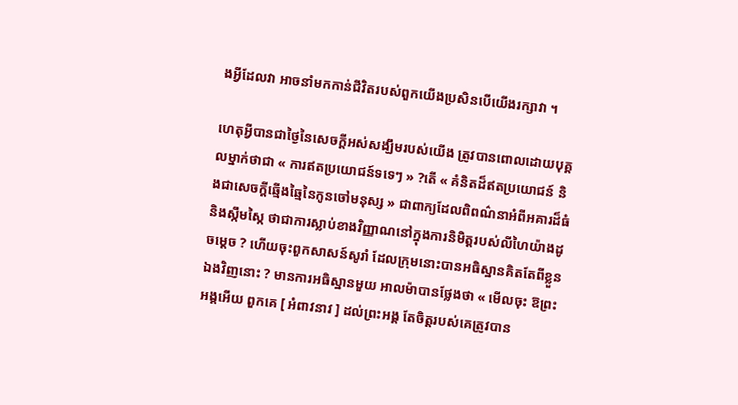ងអ្វីដែលវា អាចនាំមកកាន់ជីវិតរបស់ពួកយើងប្រសិនបើយើងរក្សាវា ។

ហេតុអ្វីបានជាថ្ងៃនៃសេចក្ដីអស់សង្ឃឹមរបស់យើង ត្រូវបានពោលដោយបុគ្គលម្នាក់ថាជា « ការឥតប្រយោជន៍ទទេៗ » ?តើ « គំនិតដ៏ឥតប្រយោជន៍ និងជាសេចក្ដីឆ្មើងឆ្មៃនៃកូនចៅមនុស្ស » ជាពាក្យដែលពិពណ៌នាអំពីអគារដ៏ធំ និងស្កឹមស្កៃ ថាជាការស្លាប់ខាងវិញ្ញាណនៅក្នុងការនិមិត្តរបស់លីហៃយ៉ាងដូចម្ដេច ? ហើយចុះពួកសាសន៍សូរាំ ដែលក្រុមនោះបានអធិស្ឋានគិតតែពីខ្លួនឯងវិញនោះ ? មានការអធិស្ឋានមួយ អាលម៉ាបានថ្លែងថា « មើលចុះ ឱព្រះអង្គអើយ ពួកគេ [ អំពាវនាវ ] ដល់ព្រះអង្គ តែចិត្តរបស់គេត្រូវបាន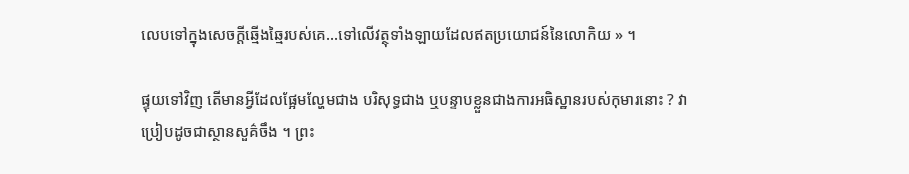លេបទៅក្នុងសេចក្ដីឆ្មើងឆ្មៃរបស់គេ…ទៅលើវត្ថុទាំងឡាយដែលឥតប្រយោជន៍នៃលោកិយ » ។

ផ្ទុយទៅវិញ តើមានអ្វីដែលផ្អែមល្ហែមជាង បរិសុទ្ធជាង ឬបន្ទាបខ្លួនជាងការអធិស្ឋានរបស់កុមារនោះ ? វាប្រៀបដូចជាស្ថានសួគ៌ចឹង ។ ព្រះ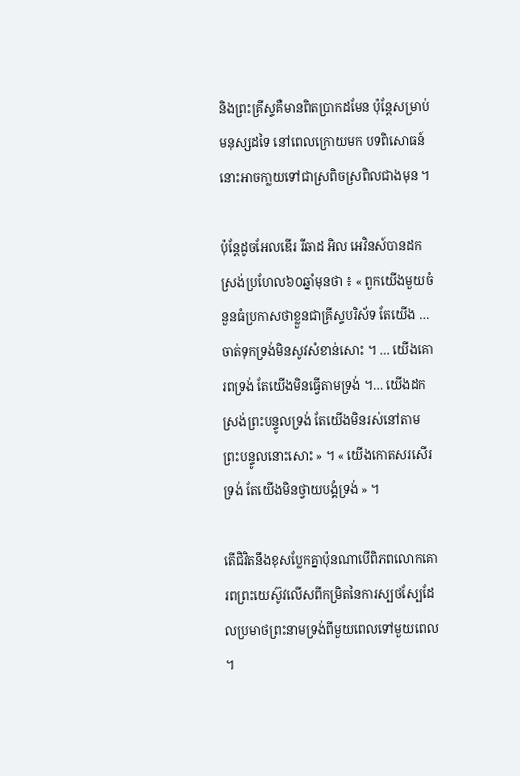និងព្រះគ្រីស្ទគឺមានពិតប្រាកដមែន ប៉ុន្តែសម្រាប់មនុស្សដទៃ នៅពេលក្រោយមក បទពិសោធន៍នោះអាចកា្លយទៅជាស្រពិចស្រពិលជាងមុន ។

ប៉ុន្តែដូចអែលឌើរ រីឆាដ អិល អេវិនស៍បានដកស្រង់ប្រហែល៦០ឆ្នាំមុនថា ៖ « ពួកយើងមួយចំនួនធំប្រកាសថាខ្លួនជាគ្រីស្ទបរិស័ទ តែយើង … ចាត់ទុកទ្រង់មិនសូវសំខាន់សោះ ។ … យើងគោរពទ្រង់ តែយើងមិនធ្វើតាមទ្រង់ ។… យើងដកស្រង់ព្រះបន្ទូលទ្រង់ តែយើងមិនរស់នៅតាមព្រះបន្ទូលនោះសោះ » ។ « យើងកោតសរសើរទ្រង់ តែយើងមិនថ្វាយបង្គំទ្រង់ » ។

តើជិវិតនឹងខុសប្លែកគ្នាប៉ុនណាបើពិភពលោកគោរពព្រះយេស៊ូវលើសពីកម្រិតនៃការស្បថស្បែដែលប្រមាថព្រះនាមទ្រង់ពីមួយពេលទៅមួយពេល ។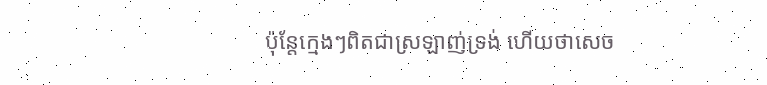ប៉ុន្តែក្មេងៗពិតជាស្រឡាញ់ទ្រង់ ហើយថាសេច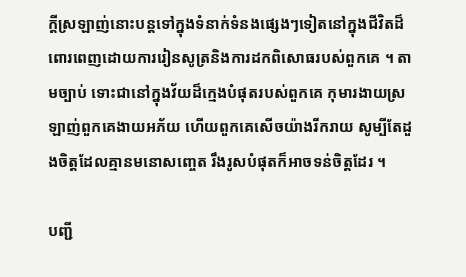ក្ដីស្រឡាញ់នោះបន្តទៅក្នុងទំនាក់ទំនងផ្សេងៗទៀតនៅក្នុងជីវិតដ៏ពោរពេញដោយការរៀនសូត្រនិងការដកពិសោធរបស់ពួកគេ ។ តាមច្បាប់ ទោះជានៅក្នុងវ័យដ៏ក្មេងបំផុតរបស់ពួកគេ កុមារងាយស្រឡាញ់ពួកគេងាយអភ័យ ហើយពួកគេសើចយ៉ាងរីករាយ សូម្បីតែដួងចិត្តដែលគ្មានមនោសញ្ចេត រឹងរូសបំផុតក៏អាចទន់ចិត្តដែរ ។

បញ្ជី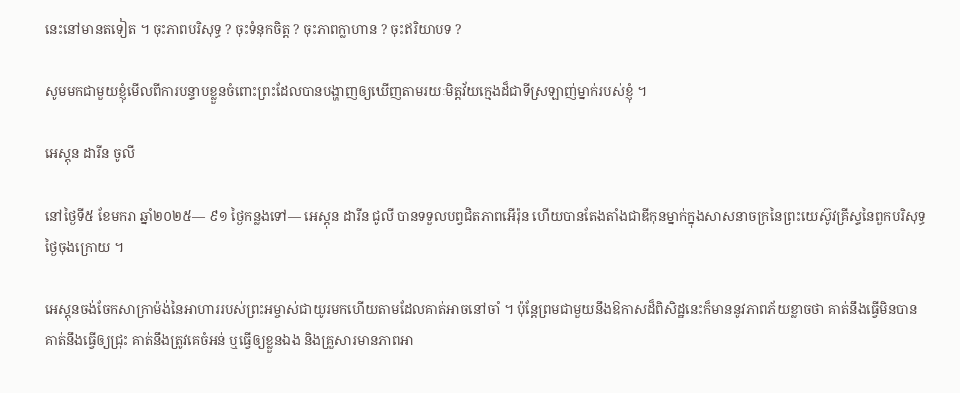នេះនៅមានតទៀត ។ ចុះភាពបរិសុទ្ធ ? ចុះទំនុកចិត្ត ? ចុះភាពក្លាហាន ? ចុះឥរិយាបទ ?

សូមមកជាមួយខ្ញុំមើលពីការបន្ទាបខ្លួនចំពោះព្រះដែលបានបង្ហាញឲ្យឃើញតាមរយៈមិត្តវ័យក្មេងដ៏ជាទីស្រឡាញ់ម្នាក់របស់ខ្ញុំ ។

អេស្តុន ដារីន ចូលី

នៅថ្ងៃទី៥ ខែមករា ឆ្នាំ២០២៥— ៩១ ថ្ងៃកន្លងទៅ— អេស្ដុន ដារីន ជូលី បានទទួលបព្វជិតភាពអើរ៉ុន ហើយបានតែងតាំងជាឌីកុនម្នាក់ក្នុងសាសនាចក្រនៃព្រះយេស៊ូវគ្រីស្ទនៃពួកបរិសុទ្ធថ្ងៃចុងក្រោយ ។

អេស្តុនចង់ចែកសាក្រាម៉ង់នៃអាហាររបស់ព្រះអម្ចាស់ជាយូរមកហើយតាមដែលគាត់អាចនៅចាំ ។ ប៉ុន្តែព្រមជាមួយនឹងឱកាសដ៏ពិសិដ្ឋនេះក៏មាននូវភាពភ័យខ្លាចថា គាត់នឹងធ្វើមិនបាន គាត់នឹងធ្វើឲ្យជ្រុះ គាត់នឹងត្រូវគេចំអន់ ឬធ្វើឲ្យខ្លួនឯង និងគ្រួសារមានភាពអា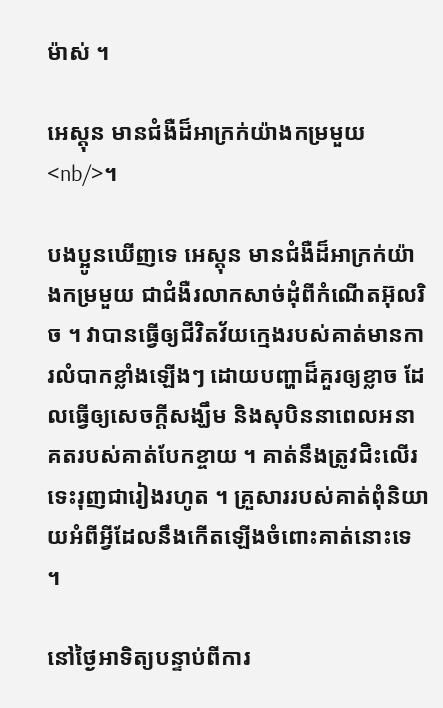ម៉ាស់ ។

អេស្ដុន មានជំងឺដ៏អាក្រក់យ៉ាងកម្រមួយ<nb/>។

បងប្អូនឃើញទេ អេស្ដុន មានជំងឺដ៏អាក្រក់យ៉ាងកម្រមួយ ជាជំងឺរលាកសាច់ដុំពីកំណើតអ៊ុលរិច ។ វាបានធ្វើឲ្យជីវិតវ័យក្មេងរបស់គាត់មានការលំបាកខ្លាំងឡើងៗ ដោយបញ្ហាដ៏គួរឲ្យខ្លាច ដែលធ្វើឲ្យសេចក្ដីសង្ឃឹម និងសុបិននាពេលអនាគតរបស់គាត់បែកខ្ចាយ ។ គាត់នឹងត្រូវជិះលើរទេះរុញជារៀងរហូត ។ គ្រួសាររបស់គាត់ពុំនិយាយអំពីអ្វីដែលនឹងកើតឡើងចំពោះគាត់នោះទេ ។

នៅថ្ងៃអាទិត្យបន្ទាប់ពីការ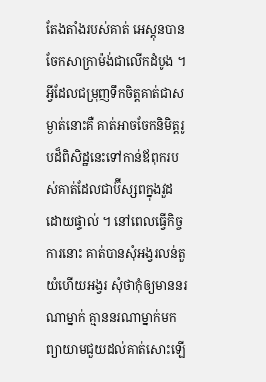តែងតាំងរបស់គាត់ អេស្ដុនបានចែកសាក្រាម៉ង់ជាលើកដំបូង ។ អ្វីដែលជម្រុញទឹកចិត្តគាត់ជាសម្ងាត់នោះគឺ គាត់អាចចែកនិមិត្តរូបដ៏ពិសិដ្ឋនេះទៅកាន់ឪពុករបស់គាត់ដែលជាប៊ីស្សពក្នុងវួដដោយផ្ទាល់ ។ នៅពេលធ្វើកិច្ចការនោះ គាត់បានសុំអង្វរលន់តួ យំហើយអង្វរ សុំថាកុំឲ្យមាននរណាម្នាក់ គ្មាននរណាម្នាក់មកព្យាយាមជួយដល់គាត់សោះឡើ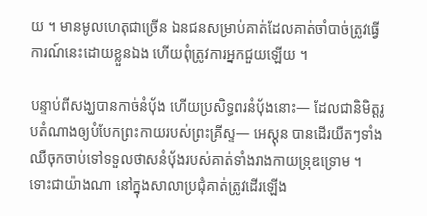យ ។ មានមូលហេតុជាច្រើន ឯនជនសម្រាប់គាត់ដែលគាត់ចាំបាច់ត្រូវធ្វើការណ៍នេះដោយខ្លួនឯង ហើយពុំត្រូវការអ្នកជួយឡើយ ។

បន្ទាប់ពីសង្ឃបានកាច់នំប៉័ង ហើយប្រសិទ្ធពរនំប៉័ងនោះ— ដែលជានិមិត្តរូបតំណាងឲ្យបំបែកព្រះកាយរបស់ព្រះគ្រីស្ទ— អេស្ដុន បានដើរយឺតៗទាំងឈឺចុកចាប់ទៅទទួលថាសនំប៉័ងរបស់គាត់ទាំងរាងកាយទ្រុឌទ្រោម ។ ទោះជាយ៉ាងណា នៅក្នុងសាលាប្រជុំគាត់ត្រូវដើរឡើង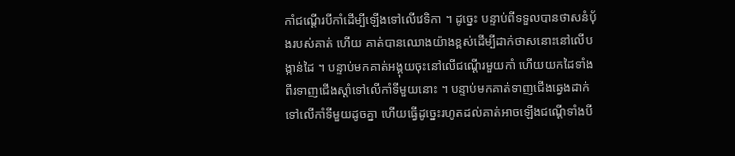កាំជណ្ដើរបីកាំដើម្បីឡើងទៅលើវេទិកា ។ ដូច្នេះ បន្ទាប់ពីទទួលបានថាសនំប៉័ងរបស់គាត់ ហើយ គាត់បានឈោងយ៉ាងខ្ពស់ដើម្បីដាក់ថាសនោះនៅលើបង្កាន់ដៃ ។ បន្ទាប់មកគាត់អង្គុយចុះនៅលើជណ្ដើរមួយកាំ ហើយយកដៃទាំងពីរទាញជើងស្តាំទៅលើកាំទីមួយនោះ ។ បន្ទាប់មកគាត់ទាញជើងឆ្វេងដាក់ទៅលើកាំទីមួយដូចគ្នា ហើយធ្វើដូច្នេះរហូតដល់គាត់អាចឡើងជណ្ដើទាំងបី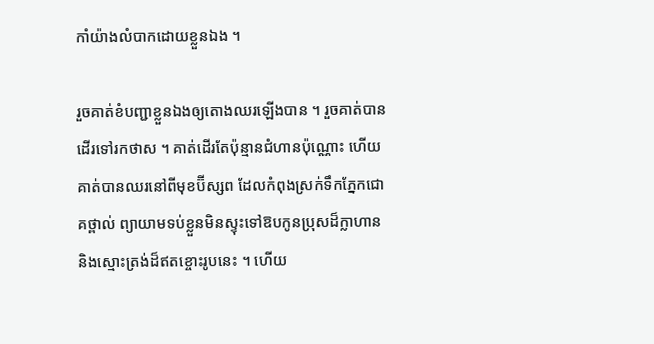កាំយ៉ាងលំបាកដោយខ្លួនឯង ។

រួចគាត់ខំបញ្ជាខ្លួនឯងឲ្យតោងឈរឡើងបាន ។ រួចគាត់បានដើរទៅរកថាស ។ គាត់ដើរតែប៉ុន្មានជំហានប៉ុណ្ណោះ ហើយគាត់បានឈរនៅពីមុខប៊ីស្សព ដែលកំពុងស្រក់ទឹកភ្នែកជោគថ្ពាល់ ព្យាយាមទប់ខ្លួនមិនស្ទុះទៅឱបកូនប្រុសដ៏ក្លាហាន និងស្មោះត្រង់ដ៏ឥតខ្ចោះរូបនេះ ។ ហើយ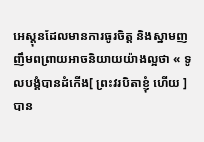អេស្ដុនដែលមានការធូរចិត្ត និងស្នាមញញឹមពព្រាយអាចនិយាយយ៉ាងល្អថា « ទូលបង្គំបានដំកើង[ ព្រះវរបិតាខ្ញុំ ហើយ ]បាន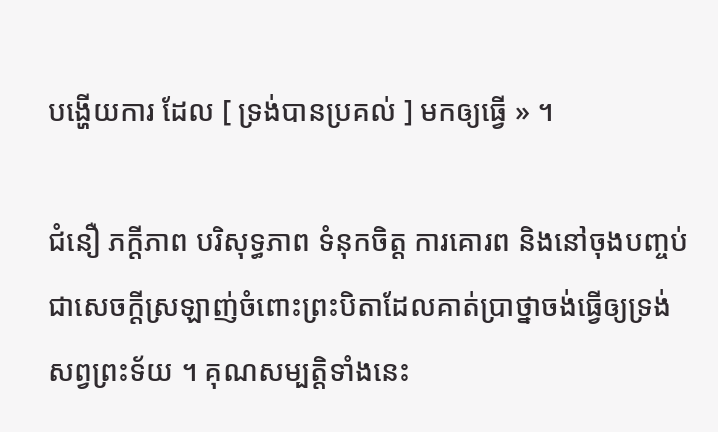បង្ហើយការ ដែល [ ទ្រង់បានប្រគល់ ] មកឲ្យធ្វើ » ។

ជំនឿ ភក្ដីភាព បរិសុទ្ធភាព ទំនុកចិត្ត ការគោរព និងនៅចុងបញ្ចប់ ជាសេចក្ដីស្រឡាញ់ចំពោះព្រះបិតាដែលគាត់ប្រាថ្នាចង់ធ្វើឲ្យទ្រង់សព្វព្រះទ័យ ។ គុណសម្បត្តិទាំងនេះ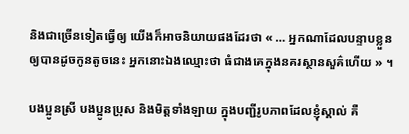និងជាច្រើនទៀតធ្វើឲ្យ យើងក៏អាចនិយាយផងដែរថា « … អ្នកណាដែលបន្ទាបខ្លួន ឲ្យបានដូចកូនតូចនេះ អ្នកនោះឯងឈ្មោះថា ធំជាងគេក្នុងនគរស្ថានសួគ៌ហើយ » ។

បងប្អូនស្រី បងប្អូនប្រុស និងមិត្តទាំងឡាយ ក្នុងបញ្ជីរូបភាពដែលខ្ញុំស្គាល់ គឺ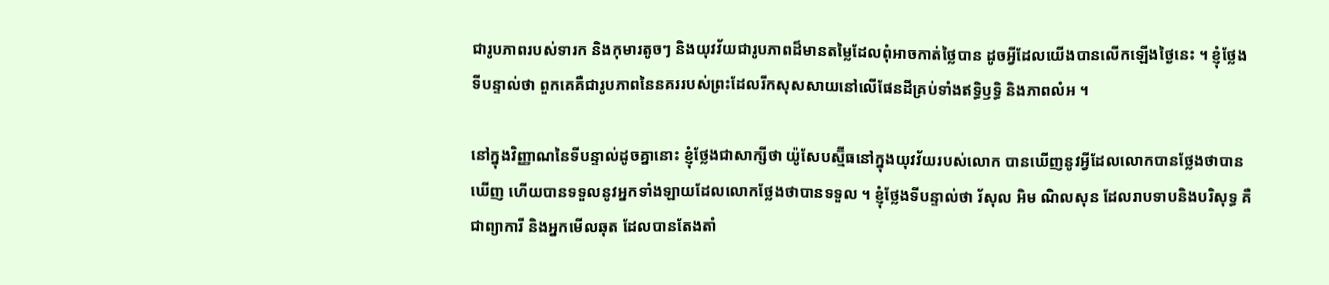ជារូបភាពរបស់ទារក និងកុមារតូចៗ និងយុវវ័យជារូបភាពដ៏មានតម្លៃដែលពុំអាចកាត់ថ្លៃបាន ដូចអ្វីដែលយើងបានលើកឡើងថ្ងៃនេះ ។ ខ្ញុំថ្លែងទីបន្ទាល់ថា ពួកគេគឺជារូបភាពនៃនគររបស់ព្រះដែលរីកសុសសាយនៅលើផែនដីគ្រប់ទាំងឥទ្ធិឫទ្ធិ និងភាពលំអ ។

នៅក្នុងវិញ្ញាណនៃទីបន្ទាល់ដូចគ្នានោះ ខ្ញុំថ្លែងជាសាក្សីថា យ៉ូសែបស្ម៊ីធនៅក្នុងយុវវ័យរបស់លោក បានឃើញនូវអ្វីដែលលោកបានថ្លែងថាបានឃើញ ហើយបានទទួលនូវអ្នកទាំងឡាយដែលលោកថ្លែងថាបានទទួល ។ ខ្ញុំថ្លែងទីបន្ទាល់ថា រ័សុល អិម ណិលសុន ដែលរាបទាបនិងបរិសុទ្ធ គឺជាព្យាការី និងអ្នកមើលឆុត ដែលបានតែងតាំ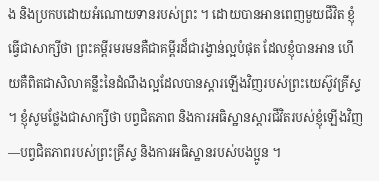ង និងប្រកបដោយអំណោយទានរបស់ព្រះ ។ ដោយបានអានពេញមួយជីវិត ខ្ញុំធ្វើជាសាក្សីថា ព្រះគម្ពីរមរមនគឺជាគម្ពីរដ៏ជារង្វាន់ល្អបំផុត ដែលខ្ញុំបានអាន ហើយគឺពិតជាសិលាគន្លឹះនៃដំណឹងល្អដែលបានស្ដារឡើងវិញរបស់ព្រះយេស៊ូវគ្រីស្ទ ។ ខ្ញុំសូមថ្លែងជាសាក្សីថា បព្វជិតភាព និងការអធិស្ឋានស្ដារជីវិតរបស់ខ្ញុំឡើងវិញ—បព្វជិតភាពរបស់ព្រះគ្រីស្ទ និងការអធិស្ឋានរបស់បងប្អូន ។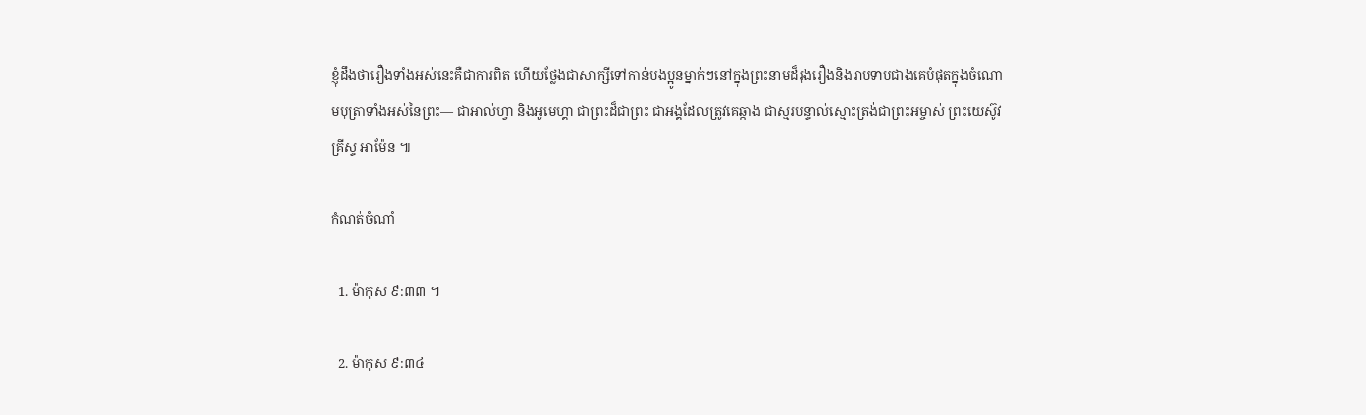ខ្ញុំដឹងថារឿងទាំងអស់នេះគឺជាការពិត ហើយថ្លែងជាសាក្សីទៅកាន់បងប្អូនម្នាក់ៗនៅក្នុងព្រះនាមដ៏រុងរឿងនិងរាបទាបជាងគេបំផុតក្នុងចំណោមបុត្រាទាំងអស់នៃព្រះ— ជាអាល់ហ្វា និងអូមេហ្គា ជាព្រះដ៏ជាព្រះ ជាអង្គដែលត្រូវគេឆ្កាង ជាស្មរបន្ទាល់ស្មោះត្រង់ជាព្រះអម្ចាស់ ព្រះយេស៊ូវគ្រីស្ទ អាម៉ែន ៕

កំណត់ចំណាំ

  1. ម៉ាកុស ៩:៣៣ ។

  2. ម៉ាកុស ៩:៣៤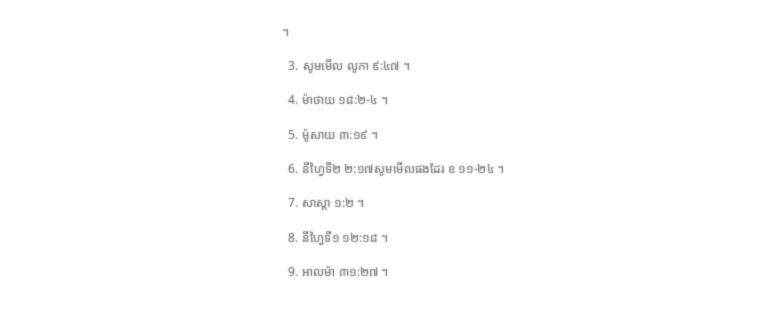។

  3. សូមមើល លូកា ៩:៤៧ ។

  4. ម៉ាថាយ ១៨:២-៤ ។

  5. ម៉ូសាយ ៣:១៩ ។

  6. នីហ្វៃទី២ ២:១៧សូមមើលផងដែរ ខ ១១-២៤ ។

  7. សាស្តា ១:២ ។

  8. នីហ្វៃទី១ ១២:១៨ ។

  9. អាលម៉ា ៣១:២៧ ។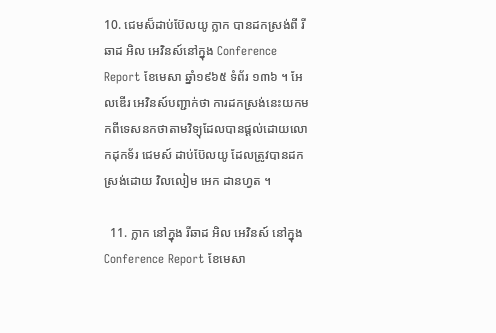10. ជេមស៏ដាប់ប៊ែលយូ ក្លាក បានដកស្រង់ពី រីឆាដ អិល អេវិនស៍នៅក្នុង Conference Report ខែមេសា ឆ្នាំ១៩៦៥ ទំព័រ ១៣៦ ។ អែលឌើរ អេវិនស៍បញ្ជាក់ថា ការដកស្រង់នេះយកមកពីទេសនកថាតាមវិទ្យុដែលបានផ្ដល់ដោយលោកដុកទ័រ ជេមស៍ ដាប់ប៊ែលយូ ដែលត្រូវបានដកស្រង់ដោយ វិលលៀម អេក ដានហ្វត ។

  11. ក្លាក នៅក្នុង រីឆាដ អិល អេវិនស៍ នៅក្នុង Conference Report ខែមេសា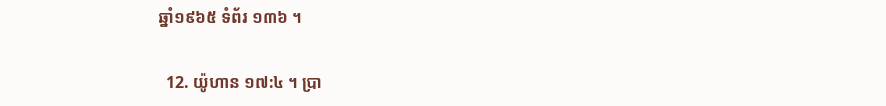ឆ្នាំ១៩៦៥ ទំព័រ ១៣៦ ។

  12. យ៉ូហាន ១៧:៤ ។ ប្រា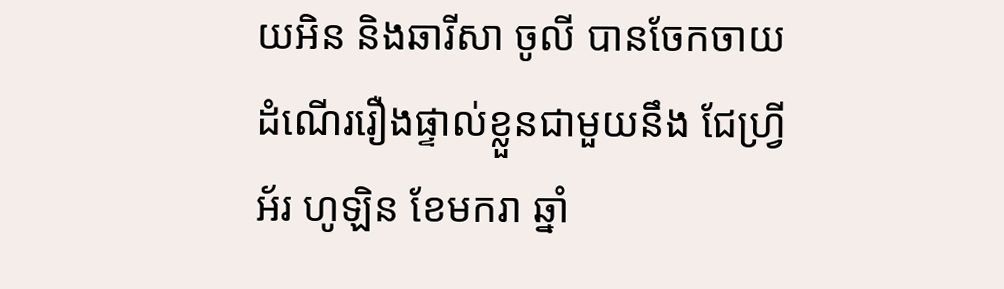យអិន និងឆារីសា ចូលី បានចែកចាយដំណើររឿងផ្ទាល់ខ្លួនជាមួយនឹង ជែហ្វ្រី អ័រ ហូឡិន ខែមករា ឆ្នាំ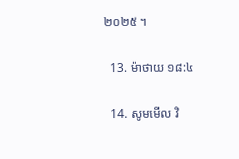២០២៥ ។

  13. ម៉ាថាយ ១៨:៤

  14. សូមមើល វិ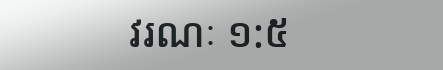វរណៈ ១:៥